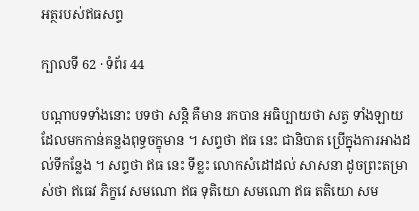អត្ថរបស់ឥធសព្ទ

ក្បាលទី 62 · ទំព័រ 44

បណ្តាបទទាំងនោះ បទថា សន្តិ គឺមាន រកបាន អធិប្បាយថា សត្វ ទាំងឡាយដែលមកកាន់គន្លងពុទ្ធចក្ខុមាន ។ សព្ទថា ឥធ នេះ ជានិបាត ប្រើក្នុងការអាងដល់ទីកន្លែង ។ សព្ទថា ឥធ នេះ ទីខ្លះ លោកសំដៅដល់ សាសនា ដូចព្រះតម្រាស់ថា ឥធេវ ភិក្ខវេ សមណោ ឥធ ទុតិយោ សមណោ ឥធ តតិយោ សម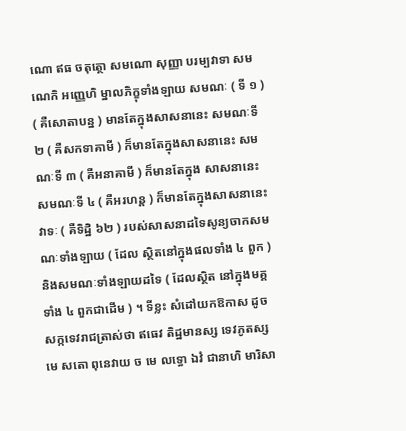ណោ ឥធ ចតុត្ថោ សមណោ សុញ្ញា បរម្បវាទា សមណេកិ អញ្ញេហិ ម្នាលភិក្ខុទាំងឡាយ សមណៈ ( ទី ១ ) ( គឺសោតាបន្ន ) មានតែក្នុងសាសនានេះ សមណៈទី ២ ( គឺសកទាគាមី ) ក៏មានតែក្នុងសាសនានេះ សមណៈទី ៣ ( គឺអនាគាមី ) ក៏មានតែក្នុង សាសនានេះ សមណៈទី ៤ ( គឺអរហន្ត ) ក៏មានតែក្នុងសាសនានេះ វាទៈ ( គឺទិដ្ឋិ ៦២ ) របស់សាសនាដទៃសូន្យចាកសមណៈទាំងឡាយ ( ដែល ស្ថិតនៅក្នុងផលទាំង ៤ ពួក ) និងសមណៈទាំងឡាយដទៃ ( ដែលស្ថិត នៅក្នុងមគ្គទាំង ៤ ពួកជាដើម ) ។ ទីខ្លះ សំដៅយកឱកាស ដូចសក្កទេវរាជត្រាស់ថា ឥធេវ តិដ្ឋមានស្ស ទេវភូតស្ស មេ សតោ ពុនេវាយ ច មេ លទ្ធោ ឯវំ ជានាហិ មារិសា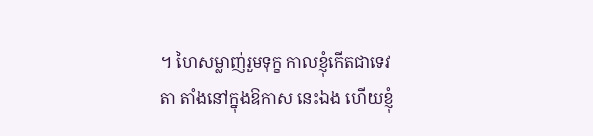។ ហៃសម្លាញ់រួមទុក្ខ កាលខ្ញុំកើតជាទេវតា តាំងនៅក្នុងឱកាស នេះឯង ហើយខ្ញុំ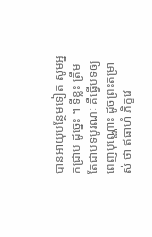បានអាយុបន្ថែមទៀត សូមអ្នកជ្រាប ដូច្នេះ ។ ទីខ្លះ ត្រឹមតែជាបទបូរណៈ គឺធ្វើបទឲ្យពេញបុណ្ណោះ ដូចព្រះតម្រាស់ ថា ឥធាហំ ភិក្ខវេ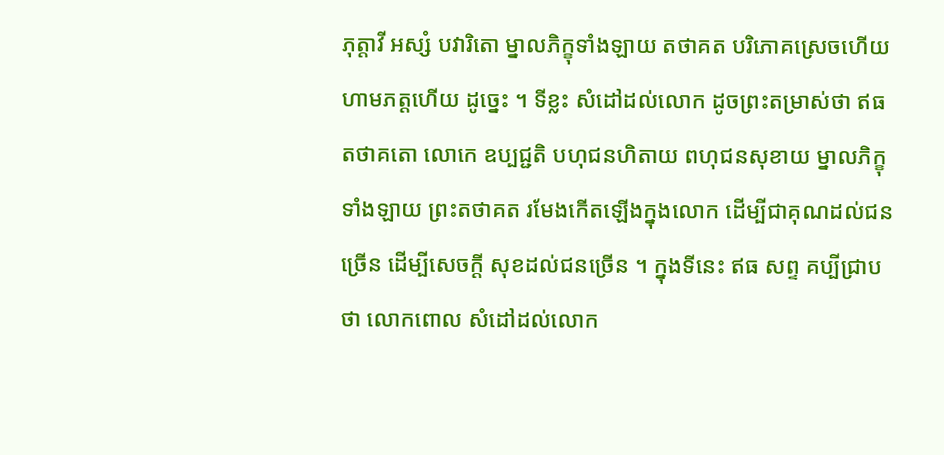ភុត្តាវី អស្សំ បវារិតោ ម្នាលភិក្ខុទាំងឡាយ តថាគត បរិភោគស្រេចហើយ ហាមភត្តហើយ ដូច្នេះ ។ ទីខ្លះ សំដៅដល់លោក ដូចព្រះតម្រាស់ថា ឥធ តថាគតោ លោកេ ឧប្បជ្ជតិ បហុជនហិតាយ ពហុជនសុខាយ ម្នាលភិក្ខុទាំងឡាយ ព្រះតថាគត រមែងកើតឡើងក្នុងលោក ដើម្បីជាគុណដល់ជនច្រើន ដើម្បីសេចក្តី សុខដល់ជនច្រើន ។ ក្នុងទីនេះ ឥធ សព្ទ គប្បីជ្រាបថា លោកពោល សំដៅដល់លោក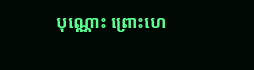បុណ្ណោះ ព្រោះហេ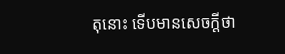តុនោះ ទើបមានសេចក្តីថា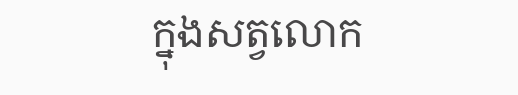ក្នុងសត្វលោក